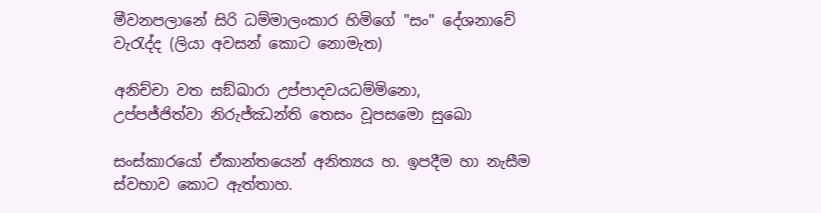මීවනපලානේ සිරි ධම්මාලංකාර හිමිගේ "සං" දේශනාවේ වැරැද්ද (ලියා අවසන් කොට නොමැත)

අනිච්චා වත සඞ්‌ඛාරා උප්පාදවයධම්මිනො,
උප්පජ්ජිත්වා නිරුජ්ඣන්ති තෙසං වූපසමො සුඛො

සංස්කාරයෝ ඒකාන්තයෙන් අනිත්‍යය හ. ඉපදීම හා නැසීම ස්වභාව කොට ඇත්තාහ.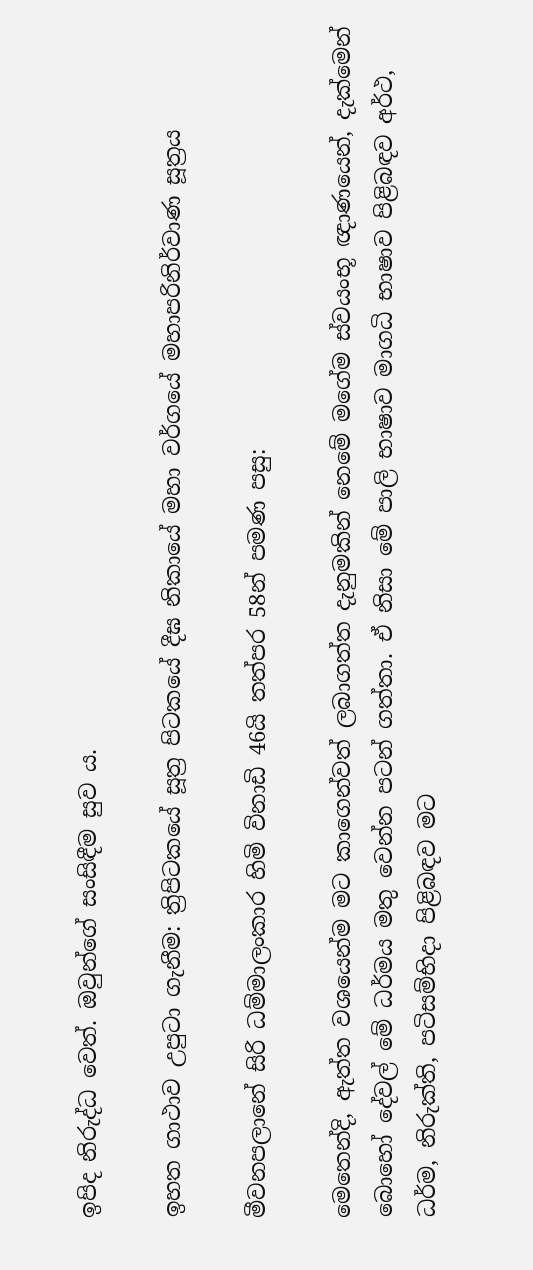ඉපිද නිරුද්ධ වෙත්. ඔවුන්ගේ සංසිඳීම සුව ය.

ඉහත ගාථාව උපුටා ගැනීම: ත්‍රිපිටකයේ සූත්‍ර පිටකයේ දීඝ නිකායේ මහා වර්ගයේ මහාපරිනිර්වාණ සූත්‍රය

මීවනපලානේ සිරි ධම්මාලංකාර හිමි විනාඩි 46යි තත්පර 58න් පමණ පසු:

මෙතෙන්දි, ඇත්ත වශයෙන්ම මට කාගෙන්වත් ලබාගත්ත දැනුමකින් නෙමේ මගේම ස්වයංභූ ඥාණයෙන්, දැක්මෙන් බොහෝ දේවල් මේ ධර්මය මතු වෙන්න පටන් ගත්තා. ඒ නිසා මේ පාලි භාෂාව මාගධි භාෂාව පිළිබඳව අර්ථ, ධර්ම, නිරුක්ති, පටිසම්භිදා පිළිබඳව මට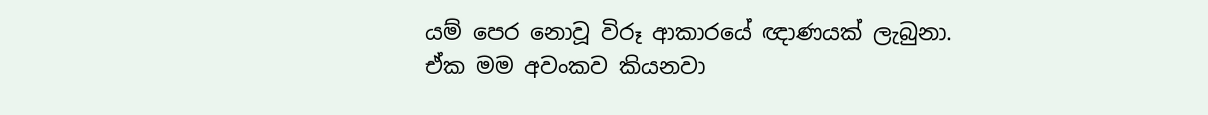යම් පෙර නොවූ විරූ ආකාරයේ ඥාණයක් ලැබුනා. ඒක මම අවංකව කියනවා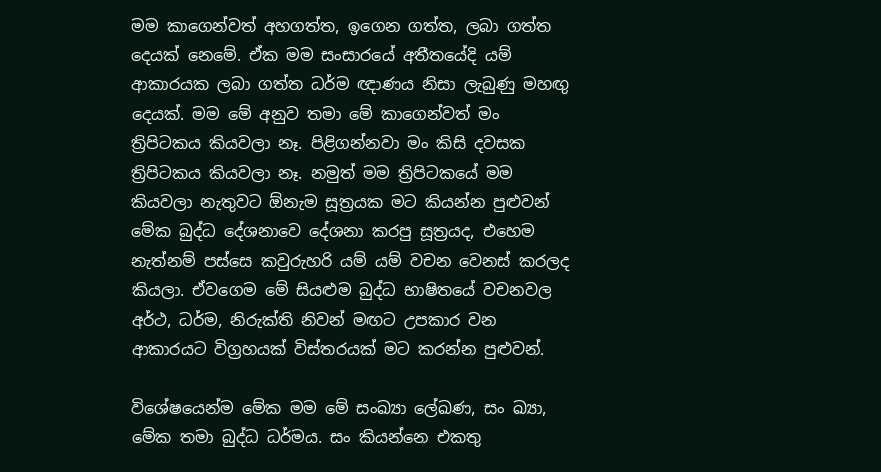මම කාගෙන්වත් අහගත්ත, ඉගෙන ගත්ත, ලබා ගත්ත දෙයක් නෙමේ. ඒක මම සංසාරයේ අතීතයේදි යම් ආකාරයක ලබා ගත්ත ධර්ම ඥාණය නිසා ලැබුණු මහඟු දෙයක්. මම මේ අනුව තමා මේ කාගෙන්වත් මං ත්‍රිපිටකය කියවලා නෑ. පිළිගන්නවා මං කිසි දවසක ත්‍රිපිටකය කියවලා නෑ. නමුත් මම ත්‍රිපිටකයේ මම කියවලා නැතුවට ඕනැම සූත්‍රයක මට කියන්න පුළුවන් මේක බුද්ධ දේශනාවෙ දේශනා කරපු සූත්‍රයද, එහෙම නැත්නම් පස්සෙ කවුරුහරි යම් යම් වචන වෙනස් කරලද කියලා. ඒවගෙම මේ සියළුම බුද්ධ භාෂිතයේ වචනවල අර්ථ, ධර්ම, නිරුක්ති නිවන් මඟට උපකාර වන ආකාරයට විග්‍රහයක් විස්තරයක් මට කරන්න පුළුවන්.

විශේෂයෙන්ම මේක මම මේ සංඛ්‍යා ලේඛණ, සං ඛ්‍යා, මේක තමා බුද්ධ ධර්මය. සං කියන්නෙ එකතු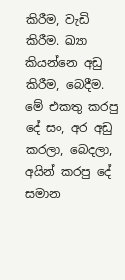කිරීම, වැඩි කිරීම. ඛ්‍යා කියන්නෙ අඩු කිරීම, බෙදීම. මේ එකතු කරපු දේ සං, අර අඩු කරලා, බෙදලා, අයින් කරපු දේ සමාන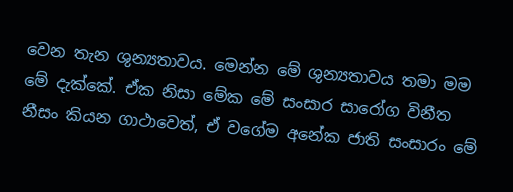වෙන තැන ශුන්‍යතාවය. මෙන්න මේ ශුන්‍යතාවය තමා මම මේ දැක්කේ. ඒක නිසා මේක මේ සංසාර සාරෝග විනීත නීසං කියන ගාථාවෙත්, ඒ වගේම අනේක ජාති සංසාරං මේ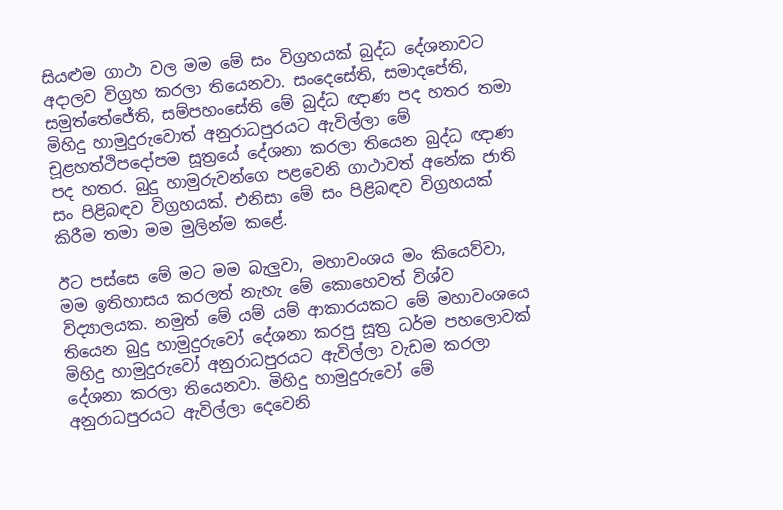සියළුම ගාථා වල මම මේ සං විග්‍රහයක් බුද්ධ දේශනාවට අදාලව විග්‍රහ කරලා තියෙනවා. සංදෙසේති, සමාදපේති, සමුත්තේජේති, සම්පහංසේති මේ බුද්ධ ඥාණ පද හතර තමා මිහිදු හාමුදුරුවොත් අනුරාධපුරයට ඇවිල්ලා මේ චූළහත්ථිපදෝපම සූත්‍රයේ දේශනා කරලා තියෙන බුද්ධ ඥාණ පද හතර. බුදු හාමුරුවන්ගෙ පළවෙනි ගාථාවත් අනේක ජාති සං පිළිබඳව විග්‍රහයක්. එනිසා මේ සං පිළිබඳව විග්‍රහයක් කිරීම තමා මම මුලින්ම කළේ.

ඊට පස්සෙ මේ මට මම බැලුවා, මහාවංශය මං කියෙව්වා, මම ඉතිහාසය කරලත් නැහැ මේ කොහෙවත් විශ්ව විද්‍යාලයක. නමුත් මේ යම් යම් ආකාරයකට මේ මහාවංශයෙ තියෙන බුදු හාමුදුරුවෝ දේශනා කරපු සූත්‍ර ධර්ම පහලොවක් මිහිදු හාමුදුරුවෝ අනුරාධපුරයට ඇවිල්ලා වැඩම කරලා දේශනා කරලා තියෙනවා. මිහිදු හාමුදුරුවෝ මේ අනුරාධපුරයට ඇවිල්ලා දෙවෙනි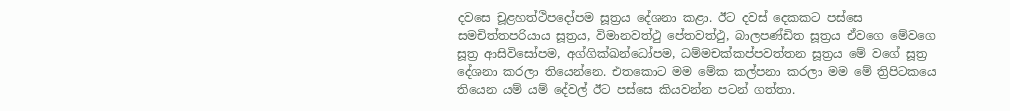දවසෙ චූළහත්ථිපදෝපම සූත්‍රය දේශනා කළා. ඊට දවස් දෙකකට පස්සෙ සමචිත්තපරියාය සූත්‍රය, විමානවත්ථු පේතවත්ථු, බාලපණ්ඩිත සූත්‍රය ඒවගෙ මේවගෙ සූත්‍ර ආසිවිසෝපම, අග්ගික්ඛන්ධෝපම, ධම්මචක්කප්පවත්තන සූත්‍රය මේ වගේ සූත්‍ර දේශනා කරලා තියෙන්නෙ. එතකොට මම මේක කල්පනා කරලා මම මේ ත්‍රිපිටකයෙ තියෙන යම් යම් දේවල් ඊට පස්සෙ කියවන්න පටන් ගත්තා.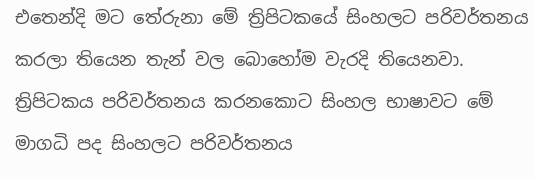එතෙන්දි මට තේරුනා මේ ත්‍රිපිටකයේ සිංහලට පරිවර්තනය කරලා තියෙන තැන් වල බොහෝම වැරදි තියෙනවා. ත්‍රිපිටකය පරිවර්තනය කරනකොට සිංහල භාෂාවට මේ මාගධි පද සිංහලට පරිවර්තනය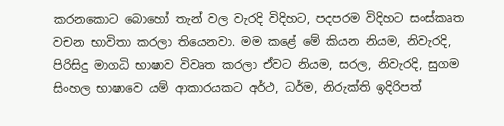කරනකොට බොහෝ තැන් වල වැරදි විදිහට, පදපරම විදිහට සංස්කෘත වචන භාවිතා කරලා තියෙනවා. මම කළේ මේ කියන නියම, නිවැරදි, පිරිසිදු මාගධි භාෂාව විවෘත කරලා ඒවට නියම, සරල, නිවැරදි, සුගම සිංහල භාෂාවෙ යම් ආකාරයකට අර්ථ, ධර්ම, නිරුක්ති ඉදිරිපත්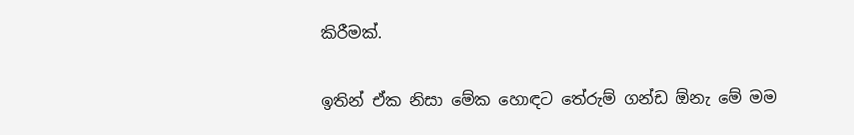කිරීමක්.

ඉතින් ඒක නිසා මේක හොඳට තේරුම් ගන්ඩ ඕනැ මේ මම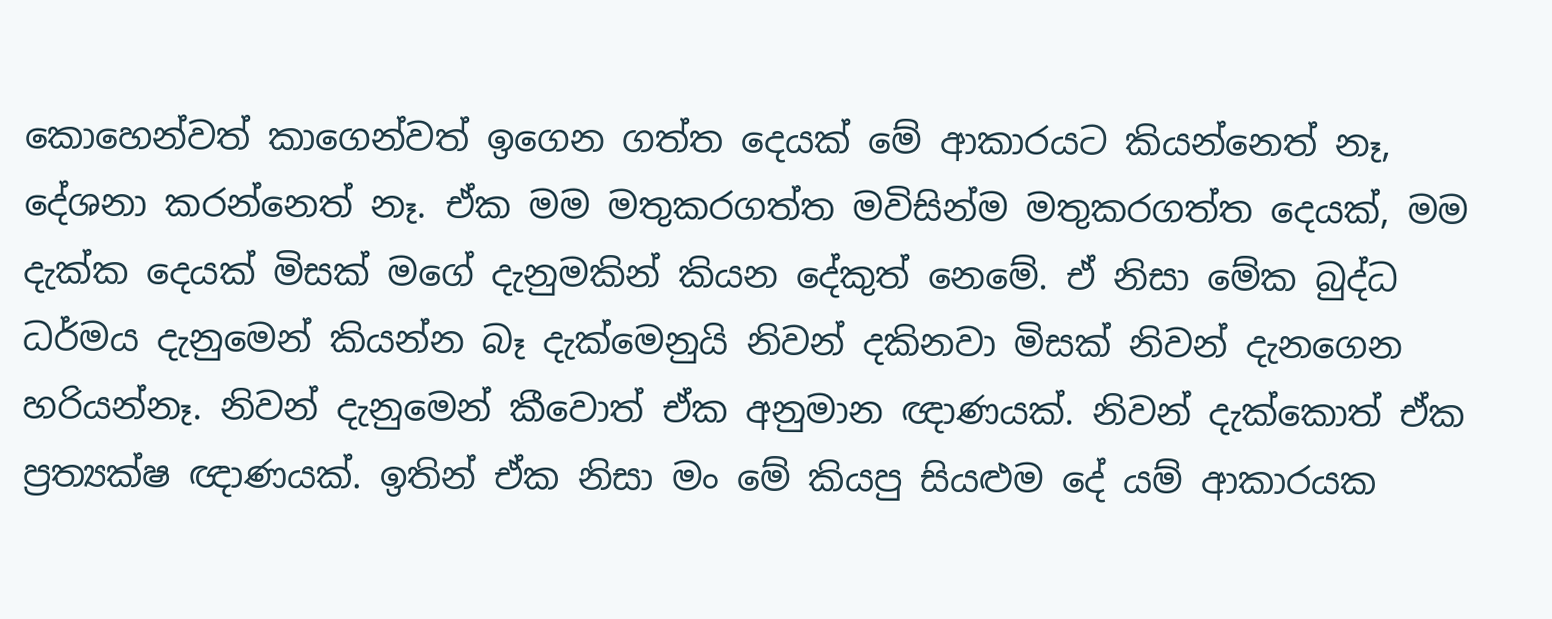කොහෙන්වත් කාගෙන්වත් ඉගෙන ගත්ත දෙයක් මේ ආකාරයට කියන්නෙත් නෑ, දේශනා කරන්නෙත් නෑ. ඒක මම මතුකරගත්ත මවිසින්ම මතුකරගත්ත දෙයක්, මම දැක්ක දෙයක් මිසක් මගේ දැනුමකින් කියන දේකුත් නෙමේ. ඒ නිසා මේක බුද්ධ ධර්මය දැනුමෙන් කියන්න බෑ දැක්මෙනුයි නිවන් දකිනවා මිසක් නිවන් දැනගෙන හරියන්නෑ. නිවන් දැනුමෙන් කීවොත් ඒක අනුමාන ඥාණයක්. නිවන් දැක්කොත් ඒක ප්‍රත්‍යක්ෂ ඥාණයක්. ඉතින් ඒක නිසා මං මේ කියපු සියළුම දේ යම් ආකාරයක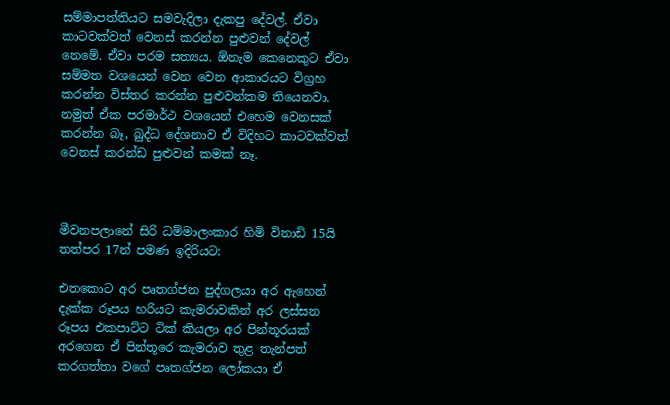සම්මාපත්තියට සමවැදිලා දැකපු දේවල්. ඒවා කාටවක්වත් වෙනස් කරන්න පුළුවන් දේවල් නෙමේ. ඒවා පරම සත්‍යය. ඕනැම කෙනෙකුට ඒවා සම්මත වශයෙන් වෙන වෙන ආකාරයට විග්‍රහ කරන්න විස්තර කරන්න පුළුවන්කම තියෙනවා. නමුත් ඒක පරමාර්ථ වශයෙන් එහෙම වෙනසක් කරන්න බෑ, බුද්ධ දේශනාව ඒ විදිහට කාටවක්වත් වෙනස් කරන්ඩ පුළුවන් කමක් නෑ.



මීවනපලානේ සිරි ධම්මාලංකාර හිමි විනාඩි 15යි තත්පර 17න් පමණ ඉදිරියට:

එතකොට අර පෘතග්ජන පුද්ගලයා අර ඇහෙන් දැක්ක රූපය හරියට කැමරාවකින් අර ලස්සන රූපය එකපාට්ට ටික් කියලා අර පින්තූරයක් අරගෙන ඒ පින්තූරෙ කැමරාව තුළ තැන්පත් කරගත්තා වගේ පෘතග්ජන ලෝකයා ඒ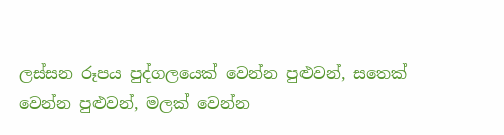ලස්සන රූපය පුද්ගලයෙක් වෙන්න පුළුවන්, සතෙක් වෙන්න පුළුවන්, මලක් වෙන්න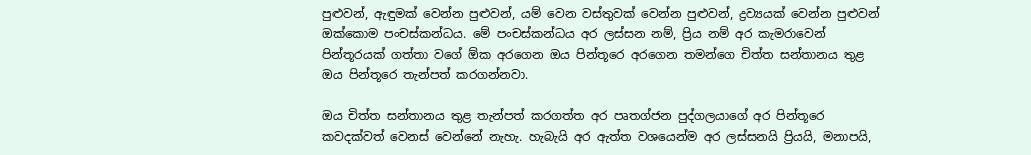පුළුවන්, ඇඳුමක් වෙන්න පුළුවන්, යම් වෙන වස්තුවක් වෙන්න පුළුවන්, ද්‍රව්‍යයක් වෙන්න පුළුවන් ඔක්කොම පංචස්කන්ධය. මේ පංචස්කන්ධය අර ලස්සන නම්, ප්‍රිය නම් අර කැමරාවෙන් පින්තූරයක් ගත්තා වගේ ඕක අරගෙන ඔය පින්තූරෙ අරගෙන තමන්ගෙ චිත්ත සන්තානය තුළ ඔය පින්තූරෙ තැන්පත් කරගන්නවා.

ඔය චිත්ත සන්තානය තුළ තැන්පත් කරගත්ත අර පෘතග්ජන පුද්ගලයාගේ අර පින්තූරෙ කවදක්වත් වෙනස් වෙන්නේ නැහැ. හැබැයි අර ඇත්ත වශයෙන්ම අර ලස්සනයි ප්‍රියයි, මනාපයි,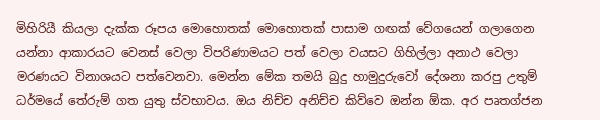මිහිරියී කියලා දැක්ක රූපය මොහොතක් මොහොතක් පාසාම ගඟක් වේගයෙන් ගලාගෙන යන්නා ආකාරයට වෙනස් වෙලා විපරිණාමයට පත් වෙලා වයසට ගිහිල්ලා අනාථ වෙලා මරණයට විනාශයට පත්වෙනවා. මෙන්න මේක තමයි බුදු හාමුදුරුවෝ දේශනා කරපු උතුම් ධර්මයේ තේරුම් ගත යුතු ස්වභාවය. ඔය නිච්ච අනිච්ච කිව්වෙ ඔන්න ඕක. අර පෘතග්ජන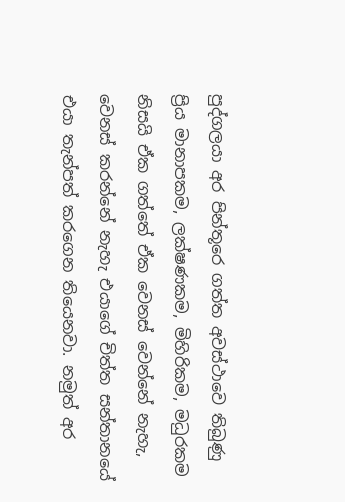පුද්ගලයා අර පින්තූරෙ ගත්ත අවස්ථාවෙ තිබුණු ප්‍රිය මානාපකම, ලක්ෂණකම, මිහිරිකම, මධුරකම නිසයි ඒක ගත්තේ ඒක වෙනස් වෙන්නේ නැහැ, වෙනස් කරන්නේ නැහැ එයාගේ චිත්ත සන්තානයේ එයා තැන්පත් කරගෙන තියෙනවා. නමුත් අර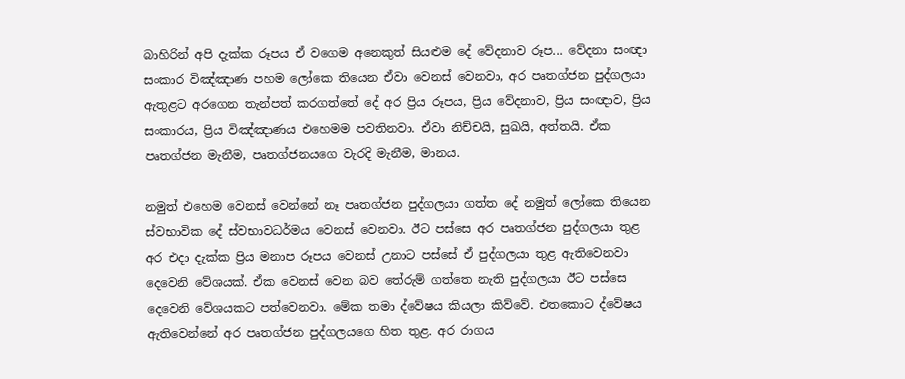බාහිරින් අපි දැක්ක රූපය ඒ වගෙම අනෙකුත් සියළුම දේ වේදනාව රූප... වේදනා සංඥා සංකාර විඤ්ඤාණ පහම ලෝකෙ තියෙන ඒවා වෙනස් වෙනවා, අර පෘතග්ජන පුද්ගලයා ඇතුළට අරගෙන තැන්පත් කරගත්තේ දේ අර ප්‍රිය රූපය, ප්‍රිය වේදනාව, ප්‍රිය සංඥාව, ප්‍රිය සංකාරය, ප්‍රිය විඤ්ඤාණය එහෙමම පවතිනවා. ඒවා නිච්චයි, සුඛයි, අත්තයි. ඒක පෘතග්ජන මැනීම, පෘතග්ජනයගෙ වැරදි මැනීම, මානය.

නමුත් එහෙම වෙනස් වෙන්නේ නෑ පෘතග්ජන පුද්ගලයා ගත්ත දේ නමුත් ලෝකෙ තියෙන ස්වභාවික දේ ස්වභාවධර්මය වෙනස් වෙනවා. ඊට පස්සෙ අර පෘතග්ජන පුද්ගලයා තුළ අර එදා දැක්ක ප්‍රිය මනාප රූපය වෙනස් උනාට පස්සේ ඒ පුද්ගලයා තුළ ඇතිවෙනවා දෙවෙනි වේශයක්. ඒක වෙනස් වෙන බව තේරුම් ගත්තෙ නැති පුද්ගලයා ඊට පස්සෙ දෙවෙනි වේශයකට පත්වෙනවා. මේක තමා ද්වේෂය කියලා කිව්වේ. එතකොට ද්වේෂය ඇතිවෙන්නේ අර පෘතග්ජන පුද්ගලයගෙ හිත තුළ. අර රාගය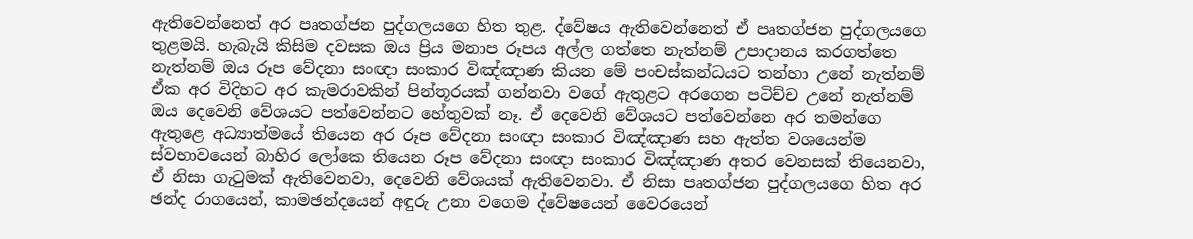ඇතිවෙන්නෙත් අර පෘතග්ජන පුද්ගලයගෙ හිත තුළ. ද්වේෂය ඇතිවෙන්නෙත් ඒ පෘතග්ජන පුද්ගලයගෙ තුළමයි. හැබැයි කිසිම දවසක ඔය ප්‍රිය මනාප රූපය අල්ල ගත්තෙ නැත්නම් උපාදානය කරගත්තෙ නැත්නම් ඔය රූප වේදනා සංඥා සංකාර විඤ්ඤාණ කියන මේ පංචස්කන්ධයට තන්හා උනේ නැත්නම් ඒක අර විදිහට අර කැමරාවකින් පින්තූරයක් ගන්නවා වගේ ඇතුළට අරගෙන පටිච්ච උනේ නැත්නම් ඔය දෙවෙනි වේශයට පත්වෙන්නට හේතුවක් නෑ. ඒ දෙවෙනි වේශයට පත්වෙන්නෙ අර තමන්ගෙ ඇතුළෙ අධ්‍යාත්මයේ තියෙන අර රූප වේදනා සංඥා සංකාර විඤ්ඤාණ සහ ඇත්ත වශයෙන්ම ස්වභාවයෙන් බාහිර ලෝකෙ තියෙන රූප වේදනා සංඥා සංකාර විඤ්ඤාණ අතර වෙනසක් තියෙනවා, ඒ නිසා ගැටුමක් ඇතිවෙනවා, දෙවෙනි වේශයක් ඇතිවෙනවා. ඒ නිසා පෘතග්ජන පුද්ගලයගෙ හිත අර ඡන්ද රාගයෙන්, කාමඡන්දයෙන් අඳුරු උනා වගෙම ද්වේෂයෙන් වෛරයෙන්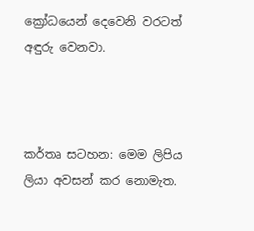ක්‍රෝධයෙන් දෙවෙනි වරටත් අඳුරු වෙනවා.



කර්තෘ සටහන: මෙම ලිපිය ලියා අවසන් කර නොමැත.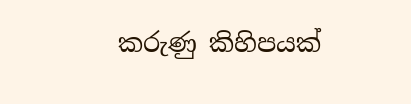කරුණු කිහිපයක්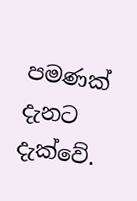පමණක් දැනට දැක්වේ.